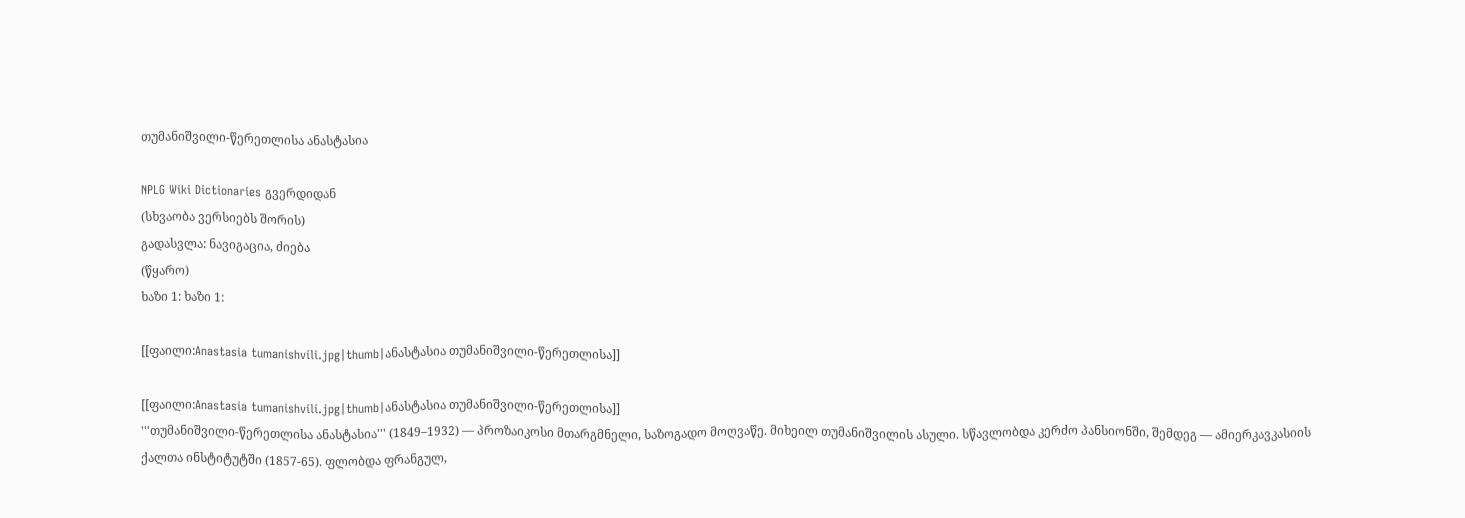თუმანიშვილი-წერეთლისა ანასტასია

NPLG Wiki Dictionaries გვერდიდან
(სხვაობა ვერსიებს შორის)
გადასვლა: ნავიგაცია, ძიება
(წყარო)
ხაზი 1: ხაზი 1:

[[ფაილი:Anastasia tumanishvili.jpg|thumb|ანასტასია თუმანიშვილი-წერეთლისა]]

[[ფაილი:Anastasia tumanishvili.jpg|thumb|ანასტასია თუმანიშვილი-წერეთლისა]]
'''თუმანიშვილი-წერეთლისა ანასტასია''' (1849–1932) — პროზაიკოსი მთარგმნელი, საზოგადო მოღვაწე. მიხეილ თუმანიშვილის ასული. სწავლობდა კერძო პანსიონში, შემდეგ — ამიერკავკასიის ქალთა ინსტიტუტში (1857-65). ფლობდა ფრანგულ,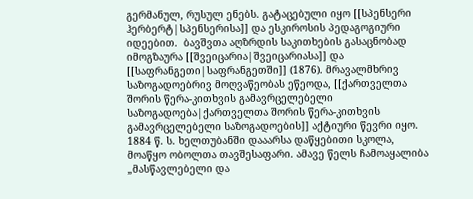გერმანულ, რუსულ ენებს. გატაცებული იყო [[სპენსერი ჰერბერტ|სპენსერისა]] და ესკიროსის პედაგოგიური იდეებით.  ბავშვთა აღზრდის საკითხების გასაცნობად იმოგზაურა [[შვეიცარია|შვეიცარიასა]] და [[საფრანგეთი|საფრანგეთში]] (1876). მრავალმხრივ საზოგადოებრივ მოღვაწეობას ეწეოდა, [[ქართველთა შორის წერა-კითხვის გამავრცელებელი საზოგადოება|ქართველთა შორის წერა-კითხვის გამავრცელებელი საზოგადოების]] აქტიური წევრი იყო. 1884 წ. ს. ხელთუბანში დააარსა დაწყებითი სკოლა, მოაწყო ობოლთა თავშესაფარი. ამავე წელს ჩამოაყალიბა „მასწავლებელი და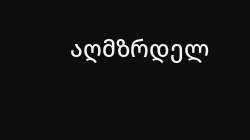აღმზრდელ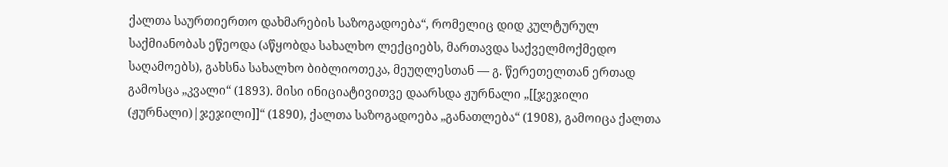ქალთა საურთიერთო დახმარების საზოგადოება“, რომელიც დიდ კულტურულ საქმიანობას ეწეოდა (აწყობდა სახალხო ლექციებს, მართავდა საქველმოქმედო საღამოებს), გახსნა სახალხო ბიბლიოთეკა, მეუღლესთან — გ. წერეთელთან ერთად გამოსცა „კვალი“ (1893). მისი ინიციატივითვე დაარსდა ჟურნალი „[[ჯეჯილი (ჟურნალი)|ჯეჯილი]]“ (1890), ქალთა საზოგადოება „განათლება“ (1908), გამოიცა ქალთა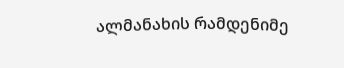ალმანახის რამდენიმე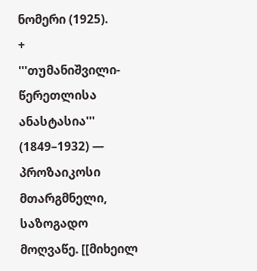ნომერი (1925).
+
'''თუმანიშვილი-წერეთლისა ანასტასია''' (1849–1932) — პროზაიკოსი მთარგმნელი, საზოგადო მოღვაწე. [[მიხეილ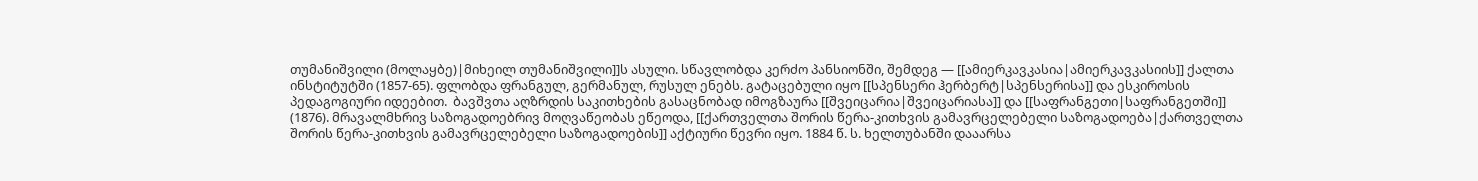თუმანიშვილი (მოლაყბე)|მიხეილ თუმანიშვილი]]ს ასული. სწავლობდა კერძო პანსიონში, შემდეგ — [[ამიერკავკასია|ამიერკავკასიის]] ქალთა ინსტიტუტში (1857-65). ფლობდა ფრანგულ, გერმანულ, რუსულ ენებს. გატაცებული იყო [[სპენსერი ჰერბერტ|სპენსერისა]] და ესკიროსის პედაგოგიური იდეებით.  ბავშვთა აღზრდის საკითხების გასაცნობად იმოგზაურა [[შვეიცარია|შვეიცარიასა]] და [[საფრანგეთი|საფრანგეთში]] (1876). მრავალმხრივ საზოგადოებრივ მოღვაწეობას ეწეოდა, [[ქართველთა შორის წერა-კითხვის გამავრცელებელი საზოგადოება|ქართველთა შორის წერა-კითხვის გამავრცელებელი საზოგადოების]] აქტიური წევრი იყო. 1884 წ. ს. ხელთუბანში დააარსა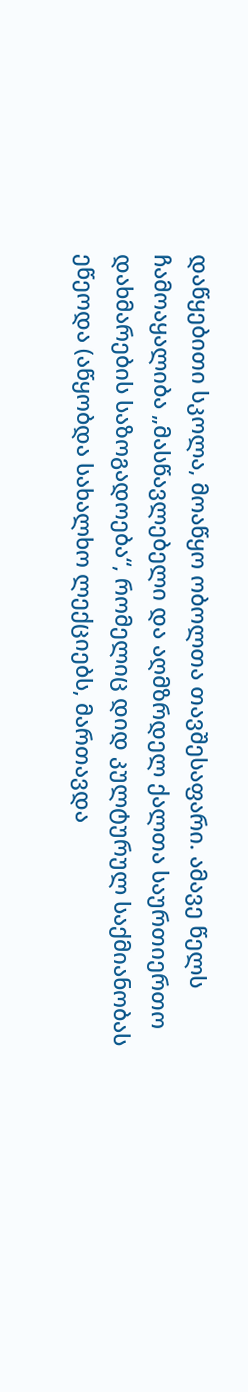დაწყებითი სკოლა, მოაწყო ობოლთა თავშესაფარი. ამავე წელს ჩამოაყალიბა „მასწავლებელი და აღმზრდელ ქალთა საურთიერთო დახმარების საზოგადოება“, რომელიც დიდ კულტურულ საქმიანობას ეწეოდა (აწყობდა სახალხო ლექციებს, მართავდა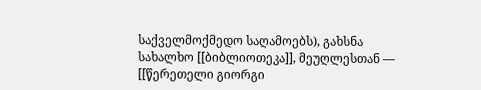საქველმოქმედო საღამოებს), გახსნა სახალხო [[ბიბლიოთეკა]], მეუღლესთან — [[წერეთელი გიორგი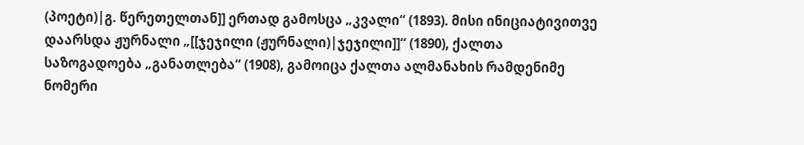(პოეტი)|გ. წერეთელთან]] ერთად გამოსცა „კვალი“ (1893). მისი ინიციატივითვე დაარსდა ჟურნალი „[[ჯეჯილი (ჟურნალი)|ჯეჯილი]]“ (1890), ქალთა საზოგადოება „განათლება“ (1908), გამოიცა ქალთა ალმანახის რამდენიმე ნომერი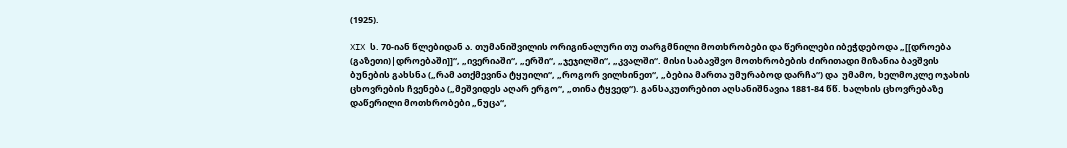(1925).

XIX ს. 70-იან წლებიდან ა. თუმანიშვილის ორიგინალური თუ თარგმნილი მოთხრობები და წერილები იბეჭდებოდა „[[დროება (გაზეთი)|დროებაში]]“, „ივერიაში“, „ერში“, „ჯეჯილში“, „კვალში“. მისი საბავშვო მოთხრობების ძირითადი მიზანია ბავშვის ბუნების გახსნა („რამ ათქმევინა ტყუილი“, „როგორ ვილხინეთ“, „ბებია მართა უმურაბოდ დარჩა“) და  უმამო, ხელმოკლე ოჯახის ცხოვრების ჩვენება („მეშვიდეს აღარ ერგო“, „თინა ტყვედ“). განსაკუთრებით აღსანიშნავია 1881-84 წწ. ხალხის ცხოვრებაზე დაწერილი მოთხრობები „ნუცა“,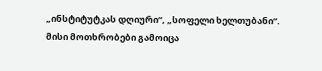„ინსტიტუტკას დღიური“, „სოფელი ხელთუბანი“. მისი მოთხრობები გამოიცა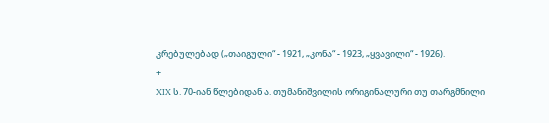კრებულებად („თაიგული“ - 1921, „კონა“ - 1923, „ყვავილი“ - 1926).
+
XIX ს. 70-იან წლებიდან ა. თუმანიშვილის ორიგინალური თუ თარგმნილი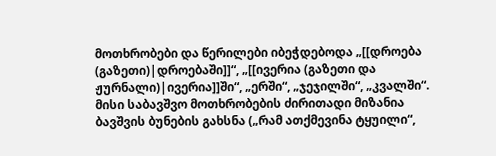მოთხრობები და წერილები იბეჭდებოდა „[[დროება (გაზეთი)|დროებაში]]“, „[[ივერია (გაზეთი და ჟურნალი)|ივერია]]ში“, „ერში“, „ჯეჯილში“, „კვალში“. მისი საბავშვო მოთხრობების ძირითადი მიზანია ბავშვის ბუნების გახსნა („რამ ათქმევინა ტყუილი“,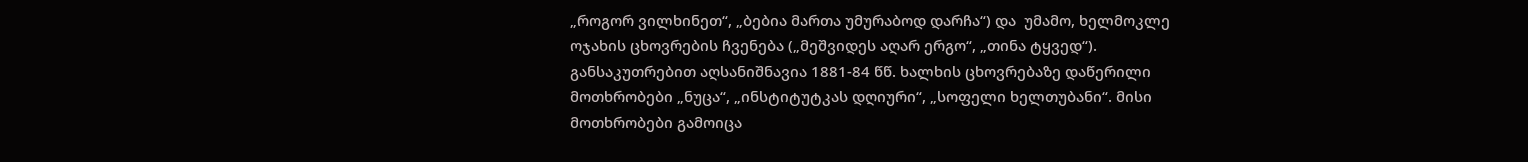„როგორ ვილხინეთ“, „ბებია მართა უმურაბოდ დარჩა“) და  უმამო, ხელმოკლე ოჯახის ცხოვრების ჩვენება („მეშვიდეს აღარ ერგო“, „თინა ტყვედ“). განსაკუთრებით აღსანიშნავია 1881-84 წწ. ხალხის ცხოვრებაზე დაწერილი მოთხრობები „ნუცა“, „ინსტიტუტკას დღიური“, „სოფელი ხელთუბანი“. მისი მოთხრობები გამოიცა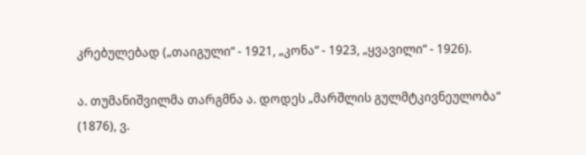კრებულებად („თაიგული“ - 1921, „კონა“ - 1923, „ყვავილი“ - 1926).

ა. თუმანიშვილმა თარგმნა ა. დოდეს „მარშლის გულმტკივნეულობა“ (1876), ვ.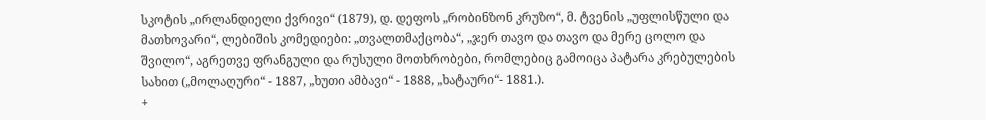სკოტის „ირლანდიელი ქვრივი“ (1879), დ. დეფოს „რობინზონ კრუზო“, მ. ტვენის „უფლისწული და მათხოვარი“, ლებიშის კომედიები: „თვალთმაქცობა“, „ჯერ თავო და თავო და მერე ცოლო და შვილო“, აგრეთვე ფრანგული და რუსული მოთხრობები, რომლებიც გამოიცა პატარა კრებულების სახით („მოლაღური“ - 1887, „ხუთი ამბავი“ - 1888, „ხატაური“- 1881.).
+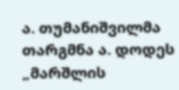ა. თუმანიშვილმა თარგმნა ა. დოდეს „მარშლის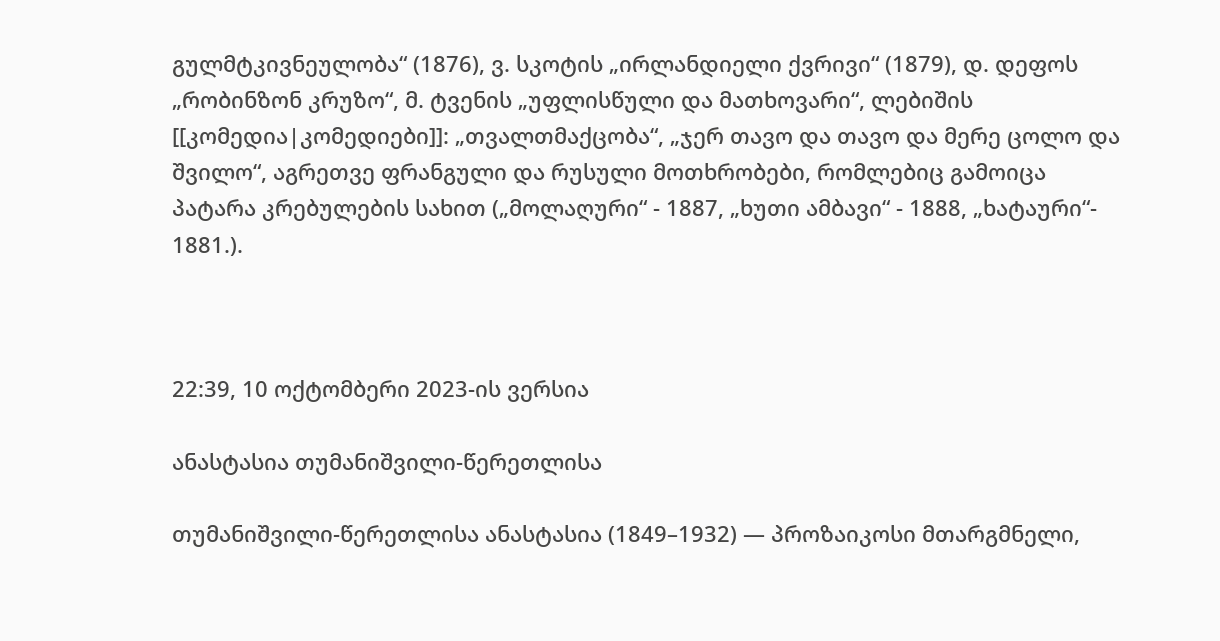გულმტკივნეულობა“ (1876), ვ. სკოტის „ირლანდიელი ქვრივი“ (1879), დ. დეფოს „რობინზონ კრუზო“, მ. ტვენის „უფლისწული და მათხოვარი“, ლებიშის [[კომედია|კომედიები]]: „თვალთმაქცობა“, „ჯერ თავო და თავო და მერე ცოლო და შვილო“, აგრეთვე ფრანგული და რუსული მოთხრობები, რომლებიც გამოიცა პატარა კრებულების სახით („მოლაღური“ - 1887, „ხუთი ამბავი“ - 1888, „ხატაური“- 1881.).



22:39, 10 ოქტომბერი 2023-ის ვერსია

ანასტასია თუმანიშვილი-წერეთლისა

თუმანიშვილი-წერეთლისა ანასტასია (1849–1932) — პროზაიკოსი მთარგმნელი,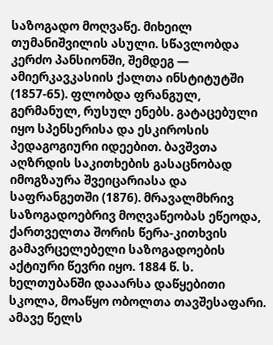საზოგადო მოღვაწე. მიხეილ თუმანიშვილის ასული. სწავლობდა კერძო პანსიონში, შემდეგ — ამიერკავკასიის ქალთა ინსტიტუტში (1857-65). ფლობდა ფრანგულ, გერმანულ, რუსულ ენებს. გატაცებული იყო სპენსერისა და ესკიროსის პედაგოგიური იდეებით. ბავშვთა აღზრდის საკითხების გასაცნობად იმოგზაურა შვეიცარიასა და საფრანგეთში (1876). მრავალმხრივ საზოგადოებრივ მოღვაწეობას ეწეოდა, ქართველთა შორის წერა-კითხვის გამავრცელებელი საზოგადოების აქტიური წევრი იყო. 1884 წ. ს. ხელთუბანში დააარსა დაწყებითი სკოლა, მოაწყო ობოლთა თავშესაფარი. ამავე წელს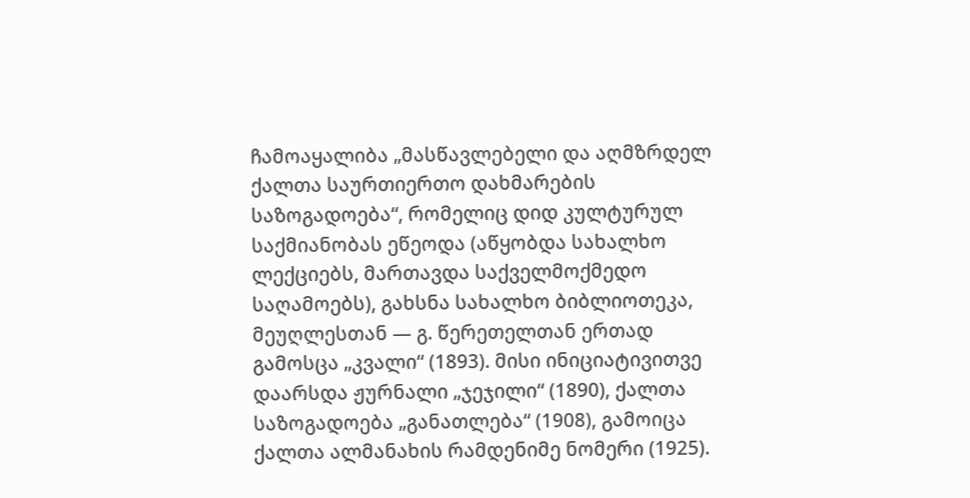ჩამოაყალიბა „მასწავლებელი და აღმზრდელ ქალთა საურთიერთო დახმარების საზოგადოება“, რომელიც დიდ კულტურულ საქმიანობას ეწეოდა (აწყობდა სახალხო ლექციებს, მართავდა საქველმოქმედო საღამოებს), გახსნა სახალხო ბიბლიოთეკა, მეუღლესთან — გ. წერეთელთან ერთად გამოსცა „კვალი“ (1893). მისი ინიციატივითვე დაარსდა ჟურნალი „ჯეჯილი“ (1890), ქალთა საზოგადოება „განათლება“ (1908), გამოიცა ქალთა ალმანახის რამდენიმე ნომერი (1925).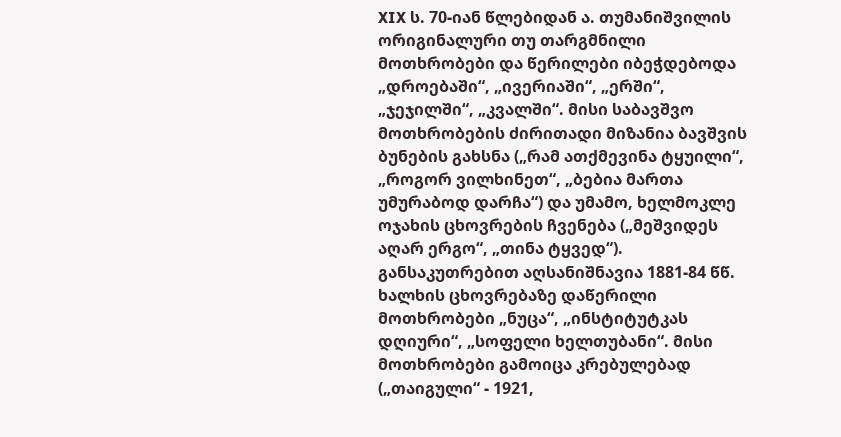XIX ს. 70-იან წლებიდან ა. თუმანიშვილის ორიგინალური თუ თარგმნილი მოთხრობები და წერილები იბეჭდებოდა „დროებაში“, „ივერიაში“, „ერში“, „ჯეჯილში“, „კვალში“. მისი საბავშვო მოთხრობების ძირითადი მიზანია ბავშვის ბუნების გახსნა („რამ ათქმევინა ტყუილი“, „როგორ ვილხინეთ“, „ბებია მართა უმურაბოდ დარჩა“) და უმამო, ხელმოკლე ოჯახის ცხოვრების ჩვენება („მეშვიდეს აღარ ერგო“, „თინა ტყვედ“). განსაკუთრებით აღსანიშნავია 1881-84 წწ. ხალხის ცხოვრებაზე დაწერილი მოთხრობები „ნუცა“, „ინსტიტუტკას დღიური“, „სოფელი ხელთუბანი“. მისი მოთხრობები გამოიცა კრებულებად („თაიგული“ - 1921,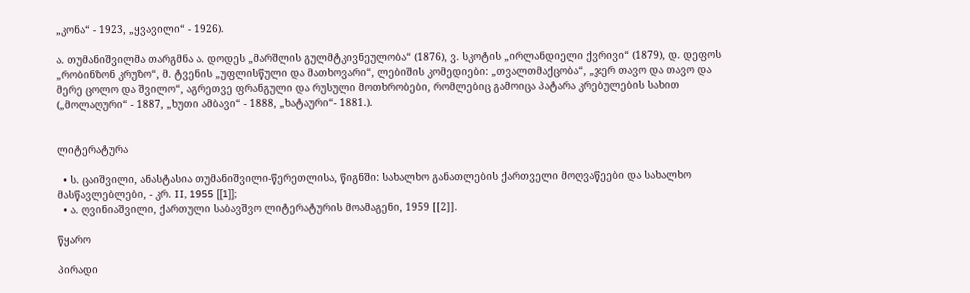„კონა“ - 1923, „ყვავილი“ - 1926).

ა. თუმანიშვილმა თარგმნა ა. დოდეს „მარშლის გულმტკივნეულობა“ (1876), ვ. სკოტის „ირლანდიელი ქვრივი“ (1879), დ. დეფოს „რობინზონ კრუზო“, მ. ტვენის „უფლისწული და მათხოვარი“, ლებიშის კომედიები: „თვალთმაქცობა“, „ჯერ თავო და თავო და მერე ცოლო და შვილო“, აგრეთვე ფრანგული და რუსული მოთხრობები, რომლებიც გამოიცა პატარა კრებულების სახით („მოლაღური“ - 1887, „ხუთი ამბავი“ - 1888, „ხატაური“- 1881.).


ლიტერატურა

  • ს. ცაიშვილი, ანასტასია თუმანიშვილი-წერეთლისა, წიგნში: სახალხო განათლების ქართველი მოღვაწეები და სახალხო მასწავლებლები, - კრ. II, 1955 [[1]];
  • ა. ღვინიაშვილი, ქართული საბავშვო ლიტერატურის მოამაგენი, 1959 [[2]].

წყარო

პირადი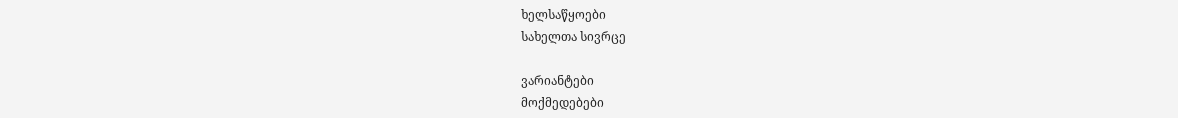ხელსაწყოები
სახელთა სივრცე

ვარიანტები
მოქმედებები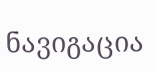ნავიგაცია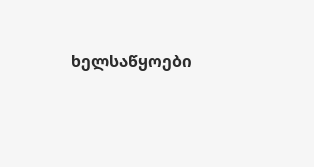ხელსაწყოები